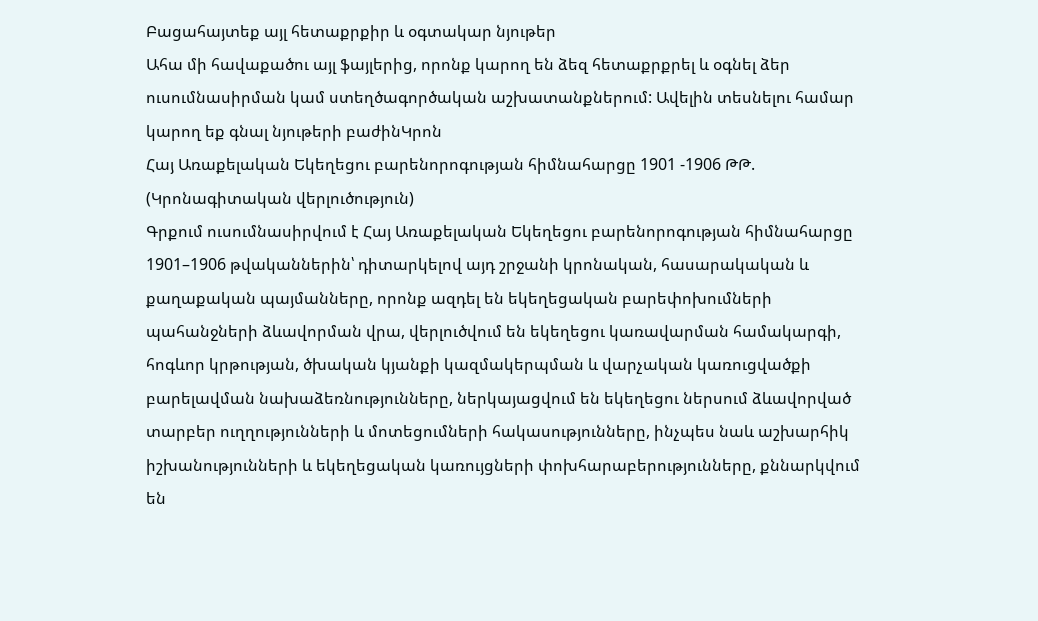Բացահայտեք այլ հետաքրքիր և օգտակար նյութեր
Ահա մի հավաքածու այլ ֆայլերից, որոնք կարող են ձեզ հետաքրքրել և օգնել ձեր ուսումնասիրման կամ ստեղծագործական աշխատանքներում: Ավելին տեսնելու համար կարող եք գնալ նյութերի բաժինԿրոն
Հայ Առաքելական Եկեղեցու բարենորոգության հիմնահարցը 1901 -1906 ԹԹ. (Կրոնագիտական վերլուծություն)
Գրքում ուսումնասիրվում է Հայ Առաքելական Եկեղեցու բարենորոգության հիմնահարցը 1901–1906 թվականներին՝ դիտարկելով այդ շրջանի կրոնական, հասարակական և քաղաքական պայմանները, որոնք ազդել են եկեղեցական բարեփոխումների պահանջների ձևավորման վրա, վերլուծվում են եկեղեցու կառավարման համակարգի, հոգևոր կրթության, ծխական կյանքի կազմակերպման և վարչական կառուցվածքի բարելավման նախաձեռնությունները, ներկայացվում են եկեղեցու ներսում ձևավորված տարբեր ուղղությունների և մոտեցումների հակասությունները, ինչպես նաև աշխարհիկ իշխանությունների և եկեղեցական կառույցների փոխհարաբերությունները, քննարկվում են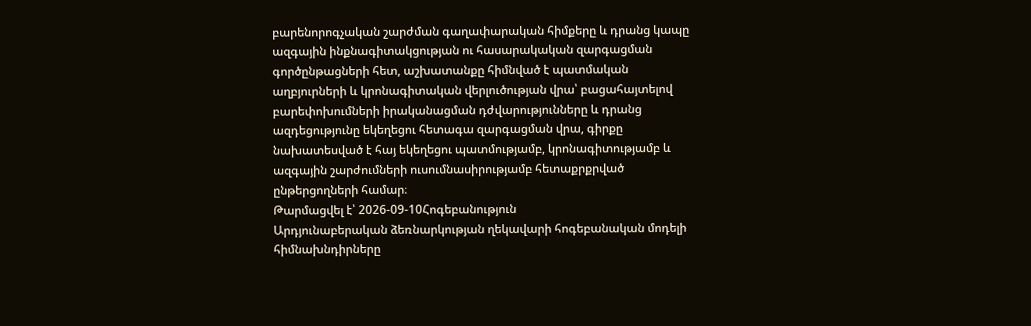բարենորոգչական շարժման գաղափարական հիմքերը և դրանց կապը ազգային ինքնագիտակցության ու հասարակական զարգացման գործընթացների հետ, աշխատանքը հիմնված է պատմական աղբյուրների և կրոնագիտական վերլուծության վրա՝ բացահայտելով բարեփոխումների իրականացման դժվարությունները և դրանց ազդեցությունը եկեղեցու հետագա զարգացման վրա, գիրքը նախատեսված է հայ եկեղեցու պատմությամբ, կրոնագիտությամբ և ազգային շարժումների ուսումնասիրությամբ հետաքրքրված ընթերցողների համար։
Թարմացվել է՝ 2026-09-10Հոգեբանություն
Արդյունաբերական ձեռնարկության ղեկավարի հոգեբանական մոդելի հիմնախնդիրները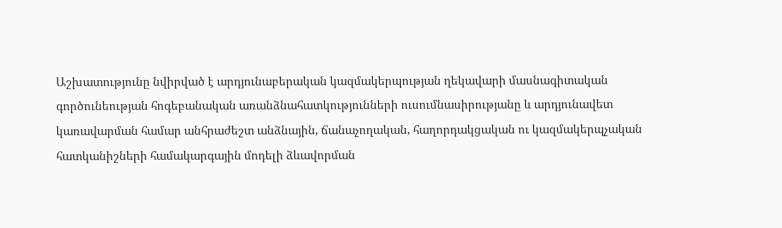Աշխատությունը նվիրված է արդյունաբերական կազմակերպության ղեկավարի մասնագիտական գործունեության հոգեբանական առանձնահատկությունների ուսումնասիրությանը և արդյունավետ կառավարման համար անհրաժեշտ անձնային, ճանաչողական, հաղորդակցական ու կազմակերպչական հատկանիշների համակարգային մոդելի ձևավորման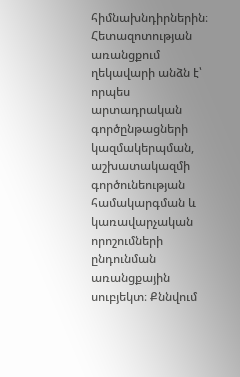հիմնախնդիրներին։ Հետազոտության առանցքում ղեկավարի անձն է՝ որպես արտադրական գործընթացների կազմակերպման, աշխատակազմի գործունեության համակարգման և կառավարչական որոշումների ընդունման առանցքային սուբյեկտ։ Քննվում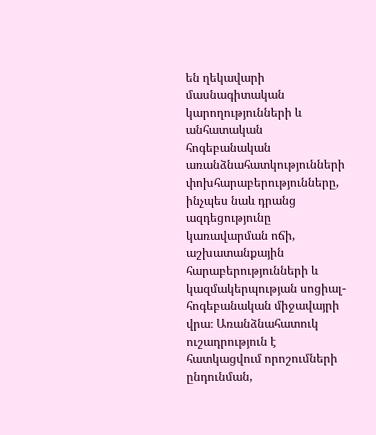են ղեկավարի մասնագիտական կարողությունների և անհատական հոգեբանական առանձնահատկությունների փոխհարաբերությունները, ինչպես նաև դրանց ազդեցությունը կառավարման ոճի, աշխատանքային հարաբերությունների և կազմակերպության սոցիալ-հոգեբանական միջավայրի վրա։ Առանձնահատուկ ուշադրություն է հատկացվում որոշումների ընդունման,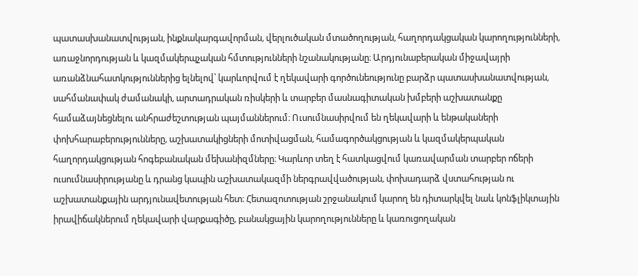պատասխանատվության, ինքնակարգավորման, վերլուծական մտածողության, հաղորդակցական կարողությունների, առաջնորդության և կազմակերպչական հմտությունների նշանակությանը։ Արդյունաբերական միջավայրի առանձնահատկություններից ելնելով՝ կարևորվում է ղեկավարի գործունեությունը բարձր պատասխանատվության, սահմանափակ ժամանակի, արտադրական ռիսկերի և տարբեր մասնագիտական խմբերի աշխատանքը համաձայնեցնելու անհրաժեշտության պայմաններում։ Ուսումնասիրվում են ղեկավարի և ենթակաների փոխհարաբերությունները, աշխատակիցների մոտիվացման, համագործակցության և կազմակերպական հաղորդակցության հոգեբանական մեխանիզմները։ Կարևոր տեղ է հատկացվում կառավարման տարբեր ոճերի ուսումնասիրությանը և դրանց կապին աշխատակազմի ներգրավվածության, փոխադարձ վստահության ու աշխատանքային արդյունավետության հետ։ Հետազոտության շրջանակում կարող են դիտարկվել նաև կոնֆլիկտային իրավիճակներում ղեկավարի վարքագիծը, բանակցային կարողությունները և կառուցողական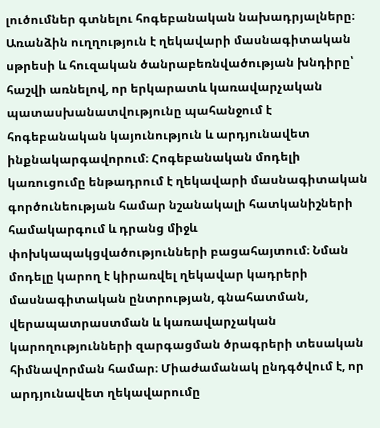լուծումներ գտնելու հոգեբանական նախադրյալները։ Առանձին ուղղություն է ղեկավարի մասնագիտական սթրեսի և հուզական ծանրաբեռնվածության խնդիրը՝ հաշվի առնելով, որ երկարատև կառավարչական պատասխանատվությունը պահանջում է հոգեբանական կայունություն և արդյունավետ ինքնակարգավորում։ Հոգեբանական մոդելի կառուցումը ենթադրում է ղեկավարի մասնագիտական գործունեության համար նշանակալի հատկանիշների համակարգում և դրանց միջև փոխկապակցվածությունների բացահայտում։ Նման մոդելը կարող է կիրառվել ղեկավար կադրերի մասնագիտական ընտրության, գնահատման, վերապատրաստման և կառավարչական կարողությունների զարգացման ծրագրերի տեսական հիմնավորման համար։ Միաժամանակ ընդգծվում է, որ արդյունավետ ղեկավարումը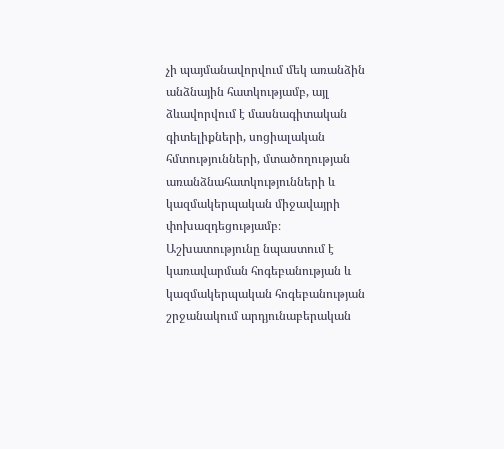չի պայմանավորվում մեկ առանձին անձնային հատկությամբ, այլ ձևավորվում է մասնագիտական գիտելիքների, սոցիալական հմտությունների, մտածողության առանձնահատկությունների և կազմակերպական միջավայրի փոխազդեցությամբ։ Աշխատությունը նպաստում է կառավարման հոգեբանության և կազմակերպական հոգեբանության շրջանակում արդյունաբերական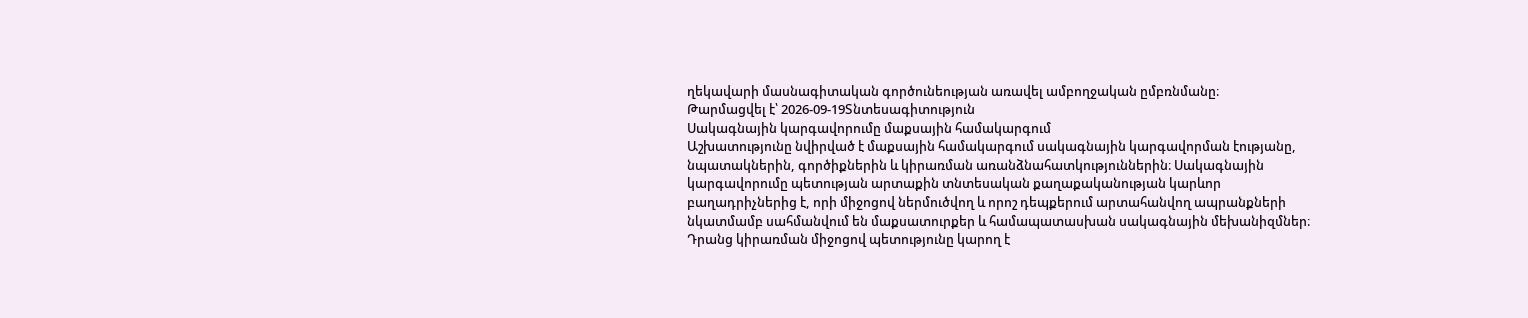ղեկավարի մասնագիտական գործունեության առավել ամբողջական ըմբռնմանը։
Թարմացվել է՝ 2026-09-19Տնտեսագիտություն
Սակագնային կարգավորումը մաքսային համակարգում
Աշխատությունը նվիրված է մաքսային համակարգում սակագնային կարգավորման էությանը, նպատակներին, գործիքներին և կիրառման առանձնահատկություններին։ Սակագնային կարգավորումը պետության արտաքին տնտեսական քաղաքականության կարևոր բաղադրիչներից է, որի միջոցով ներմուծվող և որոշ դեպքերում արտահանվող ապրանքների նկատմամբ սահմանվում են մաքսատուրքեր և համապատասխան սակագնային մեխանիզմներ։ Դրանց կիրառման միջոցով պետությունը կարող է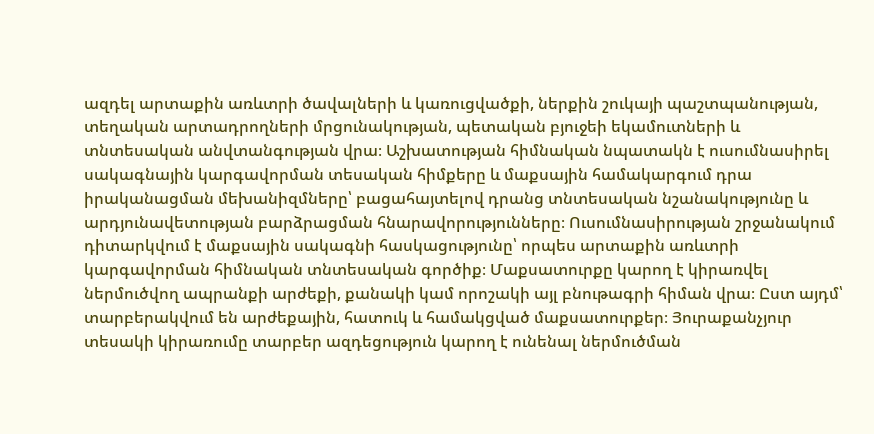ազդել արտաքին առևտրի ծավալների և կառուցվածքի, ներքին շուկայի պաշտպանության, տեղական արտադրողների մրցունակության, պետական բյուջեի եկամուտների և տնտեսական անվտանգության վրա։ Աշխատության հիմնական նպատակն է ուսումնասիրել սակագնային կարգավորման տեսական հիմքերը և մաքսային համակարգում դրա իրականացման մեխանիզմները՝ բացահայտելով դրանց տնտեսական նշանակությունը և արդյունավետության բարձրացման հնարավորությունները։ Ուսումնասիրության շրջանակում դիտարկվում է մաքսային սակագնի հասկացությունը՝ որպես արտաքին առևտրի կարգավորման հիմնական տնտեսական գործիք։ Մաքսատուրքը կարող է կիրառվել ներմուծվող ապրանքի արժեքի, քանակի կամ որոշակի այլ բնութագրի հիման վրա։ Ըստ այդմ՝ տարբերակվում են արժեքային, հատուկ և համակցված մաքսատուրքեր։ Յուրաքանչյուր տեսակի կիրառումը տարբեր ազդեցություն կարող է ունենալ ներմուծման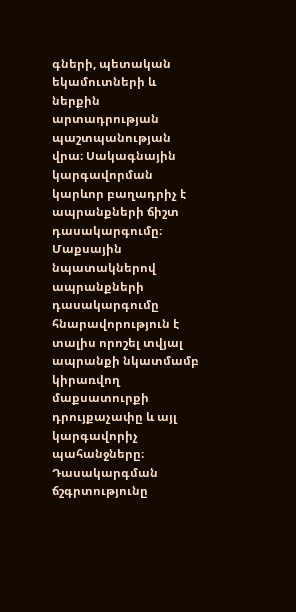գների, պետական եկամուտների և ներքին արտադրության պաշտպանության վրա։ Սակագնային կարգավորման կարևոր բաղադրիչ է ապրանքների ճիշտ դասակարգումը։ Մաքսային նպատակներով ապրանքների դասակարգումը հնարավորություն է տալիս որոշել տվյալ ապրանքի նկատմամբ կիրառվող մաքսատուրքի դրույքաչափը և այլ կարգավորիչ պահանջները։ Դասակարգման ճշգրտությունը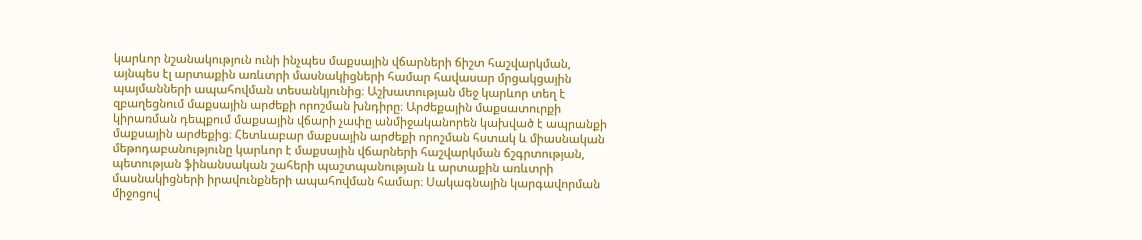կարևոր նշանակություն ունի ինչպես մաքսային վճարների ճիշտ հաշվարկման, այնպես էլ արտաքին առևտրի մասնակիցների համար հավասար մրցակցային պայմանների ապահովման տեսանկյունից։ Աշխատության մեջ կարևոր տեղ է զբաղեցնում մաքսային արժեքի որոշման խնդիրը։ Արժեքային մաքսատուրքի կիրառման դեպքում մաքսային վճարի չափը անմիջականորեն կախված է ապրանքի մաքսային արժեքից։ Հետևաբար մաքսային արժեքի որոշման հստակ և միասնական մեթոդաբանությունը կարևոր է մաքսային վճարների հաշվարկման ճշգրտության, պետության ֆինանսական շահերի պաշտպանության և արտաքին առևտրի մասնակիցների իրավունքների ապահովման համար։ Սակագնային կարգավորման միջոցով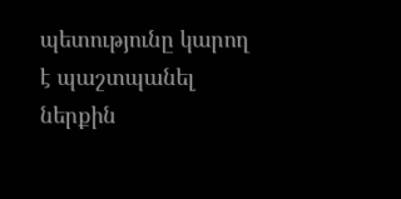պետությունը կարող է պաշտպանել ներքին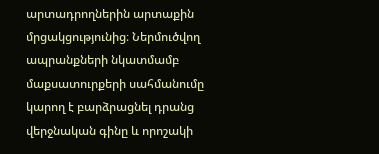արտադրողներին արտաքին մրցակցությունից։ Ներմուծվող ապրանքների նկատմամբ մաքսատուրքերի սահմանումը կարող է բարձրացնել դրանց վերջնական գինը և որոշակի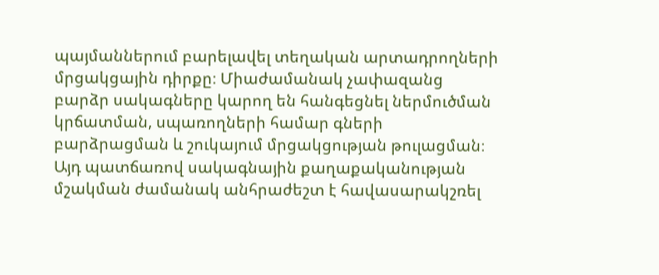պայմաններում բարելավել տեղական արտադրողների մրցակցային դիրքը։ Միաժամանակ չափազանց բարձր սակագները կարող են հանգեցնել ներմուծման կրճատման, սպառողների համար գների բարձրացման և շուկայում մրցակցության թուլացման։ Այդ պատճառով սակագնային քաղաքականության մշակման ժամանակ անհրաժեշտ է հավասարակշռել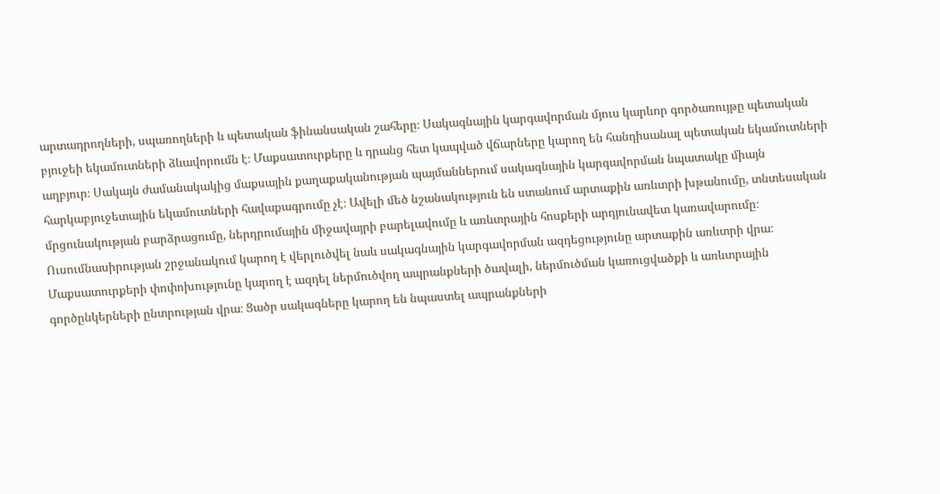արտադրողների, սպառողների և պետական ֆինանսական շահերը։ Սակագնային կարգավորման մյուս կարևոր գործառույթը պետական բյուջեի եկամուտների ձևավորումն է։ Մաքսատուրքերը և դրանց հետ կապված վճարները կարող են հանդիսանալ պետական եկամուտների աղբյուր։ Սակայն ժամանակակից մաքսային քաղաքականության պայմաններում սակագնային կարգավորման նպատակը միայն հարկաբյուջետային եկամուտների հավաքագրումը չէ։ Ավելի մեծ նշանակություն են ստանում արտաքին առևտրի խթանումը, տնտեսական մրցունակության բարձրացումը, ներդրումային միջավայրի բարելավումը և առևտրային հոսքերի արդյունավետ կառավարումը։ Ուսումնասիրության շրջանակում կարող է վերլուծվել նաև սակագնային կարգավորման ազդեցությունը արտաքին առևտրի վրա։ Մաքսատուրքերի փոփոխությունը կարող է ազդել ներմուծվող ապրանքների ծավալի, ներմուծման կառուցվածքի և առևտրային գործընկերների ընտրության վրա։ Ցածր սակագները կարող են նպաստել ապրանքների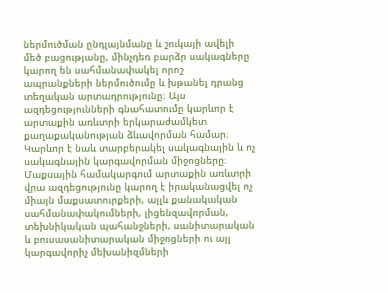ներմուծման ընդլայնմանը և շուկայի ավելի մեծ բացությանը, մինչդեռ բարձր սակագները կարող են սահմանափակել որոշ ապրանքների ներմուծումը և խթանել դրանց տեղական արտադրությունը։ Այս ազդեցությունների գնահատումը կարևոր է արտաքին առևտրի երկարաժամկետ քաղաքականության ձևավորման համար։ Կարևոր է նաև տարբերակել սակագնային և ոչ սակագնային կարգավորման միջոցները։ Մաքսային համակարգում արտաքին առևտրի վրա ազդեցությունը կարող է իրականացվել ոչ միայն մաքսատուրքերի, այլև քանակական սահմանափակումների, լիցենզավորման, տեխնիկական պահանջների, սանիտարական և բուսասանիտարական միջոցների ու այլ կարգավորիչ մեխանիզմների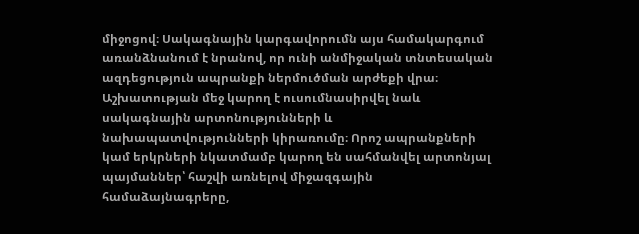միջոցով։ Սակագնային կարգավորումն այս համակարգում առանձնանում է նրանով, որ ունի անմիջական տնտեսական ազդեցություն ապրանքի ներմուծման արժեքի վրա։ Աշխատության մեջ կարող է ուսումնասիրվել նաև սակագնային արտոնությունների և նախապատվությունների կիրառումը։ Որոշ ապրանքների կամ երկրների նկատմամբ կարող են սահմանվել արտոնյալ պայմաններ՝ հաշվի առնելով միջազգային համաձայնագրերը,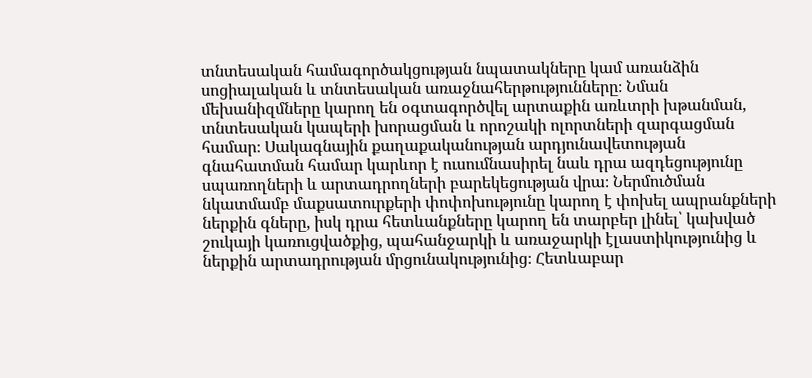տնտեսական համագործակցության նպատակները կամ առանձին սոցիալական և տնտեսական առաջնահերթությունները։ Նման մեխանիզմները կարող են օգտագործվել արտաքին առևտրի խթանման, տնտեսական կապերի խորացման և որոշակի ոլորտների զարգացման համար։ Սակագնային քաղաքականության արդյունավետության գնահատման համար կարևոր է ուսումնասիրել նաև դրա ազդեցությունը սպառողների և արտադրողների բարեկեցության վրա։ Ներմուծման նկատմամբ մաքսատուրքերի փոփոխությունը կարող է փոխել ապրանքների ներքին գները, իսկ դրա հետևանքները կարող են տարբեր լինել՝ կախված շուկայի կառուցվածքից, պահանջարկի և առաջարկի էլաստիկությունից և ներքին արտադրության մրցունակությունից։ Հետևաբար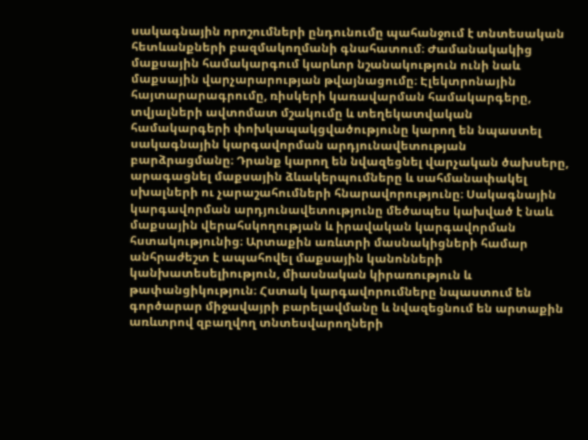սակագնային որոշումների ընդունումը պահանջում է տնտեսական հետևանքների բազմակողմանի գնահատում։ Ժամանակակից մաքսային համակարգում կարևոր նշանակություն ունի նաև մաքսային վարչարարության թվայնացումը։ Էլեկտրոնային հայտարարագրումը, ռիսկերի կառավարման համակարգերը, տվյալների ավտոմատ մշակումը և տեղեկատվական համակարգերի փոխկապակցվածությունը կարող են նպաստել սակագնային կարգավորման արդյունավետության բարձրացմանը։ Դրանք կարող են նվազեցնել վարչական ծախսերը, արագացնել մաքսային ձևակերպումները և սահմանափակել սխալների ու չարաշահումների հնարավորությունը։ Սակագնային կարգավորման արդյունավետությունը մեծապես կախված է նաև մաքսային վերահսկողության և իրավական կարգավորման հստակությունից։ Արտաքին առևտրի մասնակիցների համար անհրաժեշտ է ապահովել մաքսային կանոնների կանխատեսելիություն, միասնական կիրառություն և թափանցիկություն։ Հստակ կարգավորումները նպաստում են գործարար միջավայրի բարելավմանը և նվազեցնում են արտաքին առևտրով զբաղվող տնտեսվարողների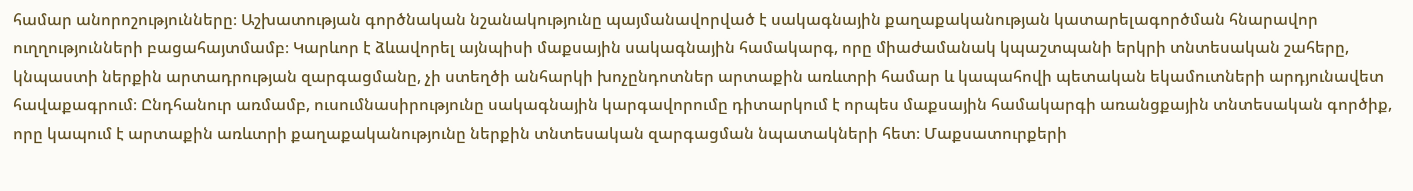համար անորոշությունները։ Աշխատության գործնական նշանակությունը պայմանավորված է սակագնային քաղաքականության կատարելագործման հնարավոր ուղղությունների բացահայտմամբ։ Կարևոր է ձևավորել այնպիսի մաքսային սակագնային համակարգ, որը միաժամանակ կպաշտպանի երկրի տնտեսական շահերը, կնպաստի ներքին արտադրության զարգացմանը, չի ստեղծի անհարկի խոչընդոտներ արտաքին առևտրի համար և կապահովի պետական եկամուտների արդյունավետ հավաքագրում։ Ընդհանուր առմամբ, ուսումնասիրությունը սակագնային կարգավորումը դիտարկում է որպես մաքսային համակարգի առանցքային տնտեսական գործիք, որը կապում է արտաքին առևտրի քաղաքականությունը ներքին տնտեսական զարգացման նպատակների հետ։ Մաքսատուրքերի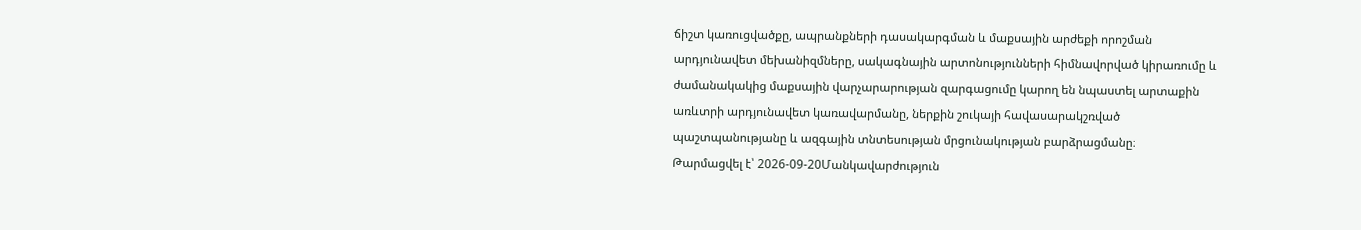ճիշտ կառուցվածքը, ապրանքների դասակարգման և մաքսային արժեքի որոշման արդյունավետ մեխանիզմները, սակագնային արտոնությունների հիմնավորված կիրառումը և ժամանակակից մաքսային վարչարարության զարգացումը կարող են նպաստել արտաքին առևտրի արդյունավետ կառավարմանը, ներքին շուկայի հավասարակշռված պաշտպանությանը և ազգային տնտեսության մրցունակության բարձրացմանը։
Թարմացվել է՝ 2026-09-20Մանկավարժություն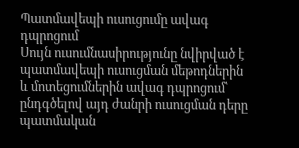Պատմավեպի ուսուցումը ավագ դպրոցում
Սույն ուսումնասիրությունը նվիրված է պատմավեպի ուսուցման մեթոդներին և մոտեցումներին ավագ դպրոցում՝ ընդգծելով այդ ժանրի ուսուցման դերը պատմական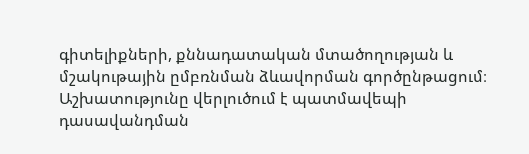գիտելիքների, քննադատական մտածողության և մշակութային ըմբռնման ձևավորման գործընթացում։ Աշխատությունը վերլուծում է պատմավեպի դասավանդման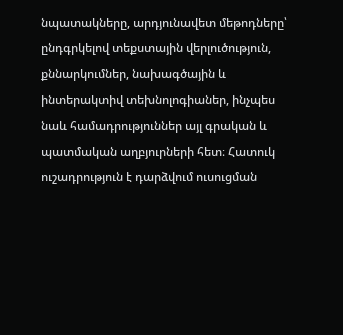նպատակները, արդյունավետ մեթոդները՝ ընդգրկելով տեքստային վերլուծություն, քննարկումներ, նախագծային և ինտերակտիվ տեխնոլոգիաներ, ինչպես նաև համադրություններ այլ գրական և պատմական աղբյուրների հետ։ Հատուկ ուշադրություն է դարձվում ուսուցման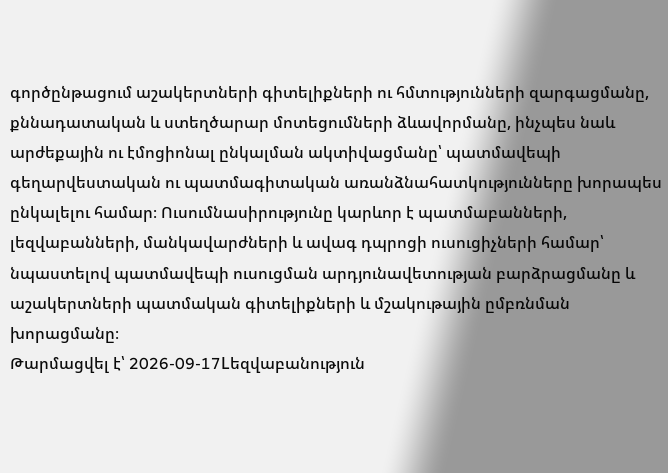գործընթացում աշակերտների գիտելիքների ու հմտությունների զարգացմանը, քննադատական և ստեղծարար մոտեցումների ձևավորմանը, ինչպես նաև արժեքային ու էմոցիոնալ ընկալման ակտիվացմանը՝ պատմավեպի գեղարվեստական ու պատմագիտական առանձնահատկությունները խորապես ընկալելու համար։ Ուսումնասիրությունը կարևոր է պատմաբանների, լեզվաբանների, մանկավարժների և ավագ դպրոցի ուսուցիչների համար՝ նպաստելով պատմավեպի ուսուցման արդյունավետության բարձրացմանը և աշակերտների պատմական գիտելիքների և մշակութային ըմբռնման խորացմանը։
Թարմացվել է՝ 2026-09-17Lեզվաբանություն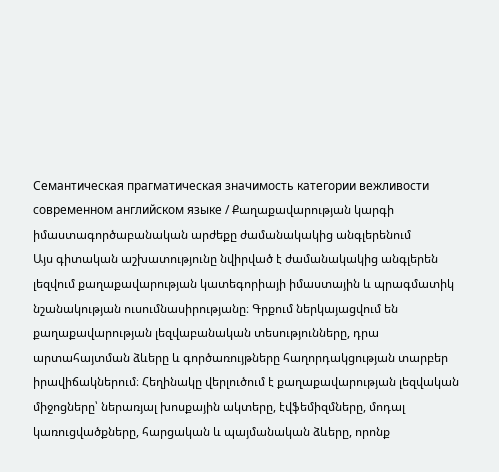Семантическая прагматическая значимость категории вежливости современном английском языке / Քաղաքավարության կարգի իմաստագործաբանական արժեքը ժամանակակից անգլերենում
Այս գիտական աշխատությունը նվիրված է ժամանակակից անգլերեն լեզվում քաղաքավարության կատեգորիայի իմաստային և պրագմատիկ նշանակության ուսումնասիրությանը։ Գրքում ներկայացվում են քաղաքավարության լեզվաբանական տեսությունները, դրա արտահայտման ձևերը և գործառույթները հաղորդակցության տարբեր իրավիճակներում։ Հեղինակը վերլուծում է քաղաքավարության լեզվական միջոցները՝ ներառյալ խոսքային ակտերը, էվֆեմիզմները, մոդալ կառուցվածքները, հարցական և պայմանական ձևերը, որոնք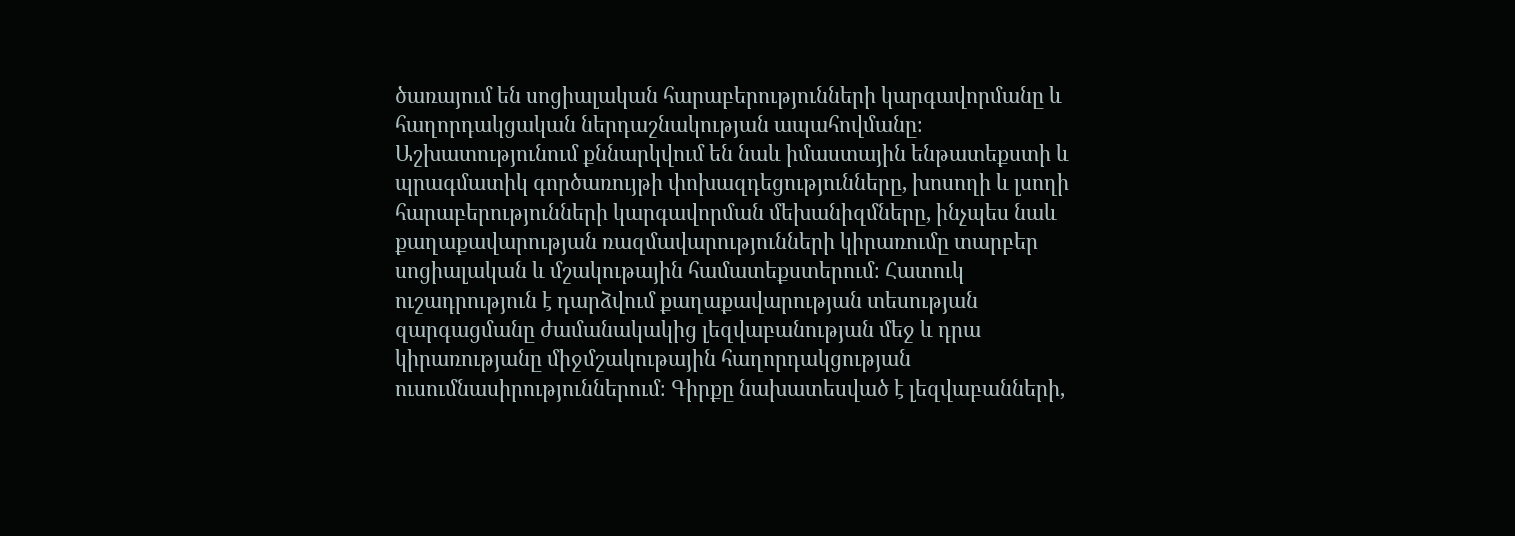ծառայում են սոցիալական հարաբերությունների կարգավորմանը և հաղորդակցական ներդաշնակության ապահովմանը։ Աշխատությունում քննարկվում են նաև իմաստային ենթատեքստի և պրագմատիկ գործառույթի փոխազդեցությունները, խոսողի և լսողի հարաբերությունների կարգավորման մեխանիզմները, ինչպես նաև քաղաքավարության ռազմավարությունների կիրառումը տարբեր սոցիալական և մշակութային համատեքստերում։ Հատուկ ուշադրություն է դարձվում քաղաքավարության տեսության զարգացմանը ժամանակակից լեզվաբանության մեջ և դրա կիրառությանը միջմշակութային հաղորդակցության ուսումնասիրություններում։ Գիրքը նախատեսված է լեզվաբանների,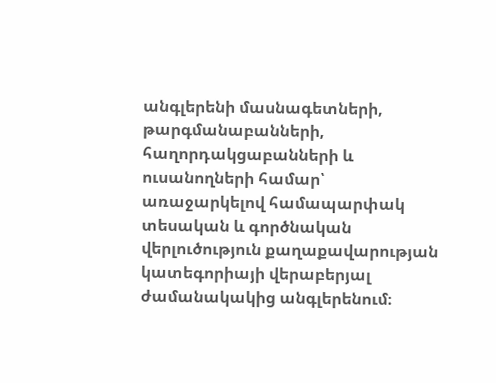անգլերենի մասնագետների, թարգմանաբանների, հաղորդակցաբանների և ուսանողների համար՝ առաջարկելով համապարփակ տեսական և գործնական վերլուծություն քաղաքավարության կատեգորիայի վերաբերյալ ժամանակակից անգլերենում։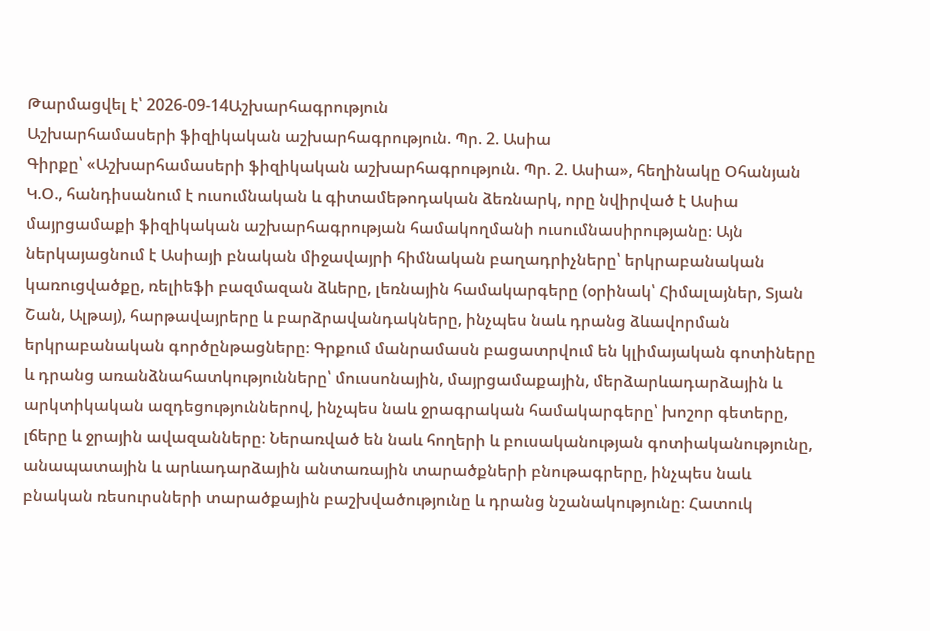Թարմացվել է՝ 2026-09-14Աշխարհագրություն
Աշխարհամասերի ֆիզիկական աշխարհագրություն. Պր. 2. Ասիա
Գիրքը՝ «Աշխարհամասերի ֆիզիկական աշխարհագրություն. Պր. 2. Ասիա», հեղինակը Օհանյան Կ.Օ., հանդիսանում է ուսումնական և գիտամեթոդական ձեռնարկ, որը նվիրված է Ասիա մայրցամաքի ֆիզիկական աշխարհագրության համակողմանի ուսումնասիրությանը։ Այն ներկայացնում է Ասիայի բնական միջավայրի հիմնական բաղադրիչները՝ երկրաբանական կառուցվածքը, ռելիեֆի բազմազան ձևերը, լեռնային համակարգերը (օրինակ՝ Հիմալայներ, Տյան Շան, Ալթայ), հարթավայրերը և բարձրավանդակները, ինչպես նաև դրանց ձևավորման երկրաբանական գործընթացները։ Գրքում մանրամասն բացատրվում են կլիմայական գոտիները և դրանց առանձնահատկությունները՝ մուսսոնային, մայրցամաքային, մերձարևադարձային և արկտիկական ազդեցություններով, ինչպես նաև ջրագրական համակարգերը՝ խոշոր գետերը, լճերը և ջրային ավազանները։ Ներառված են նաև հողերի և բուսականության գոտիականությունը, անապատային և արևադարձային անտառային տարածքների բնութագրերը, ինչպես նաև բնական ռեսուրսների տարածքային բաշխվածությունը և դրանց նշանակությունը։ Հատուկ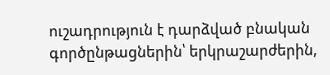ուշադրություն է դարձված բնական գործընթացներին՝ երկրաշարժերին,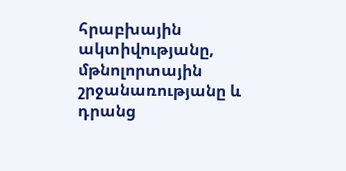հրաբխային ակտիվությանը, մթնոլորտային շրջանառությանը և դրանց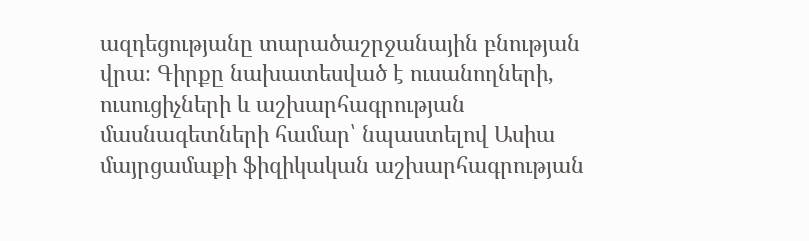ազդեցությանը տարածաշրջանային բնության վրա։ Գիրքը նախատեսված է ուսանողների, ուսուցիչների և աշխարհագրության մասնագետների համար՝ նպաստելով Ասիա մայրցամաքի ֆիզիկական աշխարհագրության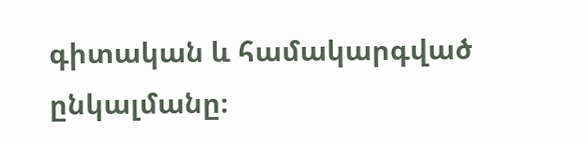գիտական և համակարգված ընկալմանը։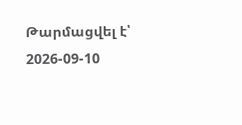Թարմացվել է՝ 2026-09-10